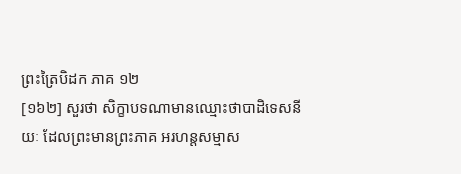ព្រះត្រៃបិដក ភាគ ១២
[១៦២] សួរថា សិក្ខាបទណាមានឈ្មោះថាបាដិទេសនីយៈ ដែលព្រះមានព្រះភាគ អរហន្ដសម្មាស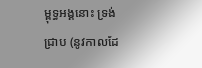ម្ពុទ្ធអង្គនោះ ទ្រង់ជ្រាប (នូវកាលដែ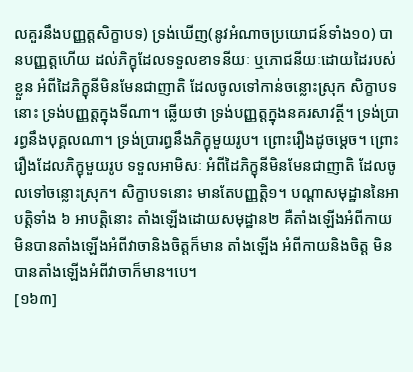លគួរនឹងបញ្ញត្ដសិក្ខាបទ) ទ្រង់ឃើញ(នូវអំណាចប្រយោជន៍ទាំង១០) បានបញ្ញត្ដហើយ ដល់ភិក្ខុដែលទទួលខាទនីយៈ ឬភោជនីយៈដោយដៃរបស់ខ្លួន អំពីដៃភិក្ខុនីមិនមែនជាញាតិ ដែលចូលទៅកាន់ចន្លោះស្រុក សិក្ខាបទនោះ ទ្រង់បញ្ញត្ដក្នុងទីណា។ ឆ្លើយថា ទ្រង់បញ្ញត្ដក្នុងនគរសាវត្ថី។ ទ្រង់ប្រារព្ធនឹងបុគ្គលណា។ ទ្រង់ប្រារព្ធនឹងភិក្ខុមួយរូប។ ព្រោះរឿងដូចម្ដេច។ ព្រោះរឿងដែលភិក្ខុមួយរូប ទទួលអាមិសៈ អំពីដៃភិក្ខុនីមិនមែនជាញាតិ ដែលចូលទៅចន្លោះស្រុក។ សិក្ខាបទនោះ មានតែបញ្ញត្ដិ១។ បណ្ដាសមុដ្ឋាននៃអាបត្ដិទាំង ៦ អាបត្ដិនោះ តាំងឡើងដោយសមុដ្ឋាន២ គឺតាំងឡើងអំពីកាយ មិនបានតាំងឡើងអំពីវាចានិងចិត្ដក៏មាន តាំងឡើង អំពីកាយនិងចិត្ដ មិនបានតាំងឡើងអំពីវាចាក៏មាន។បេ។
[១៦៣]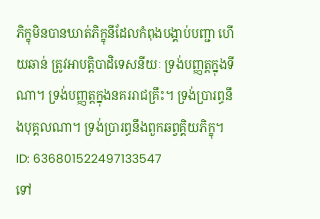ភិក្ខុមិនបានឃាត់ភិក្ខុនីដែលកំពុងបង្គាប់បញ្ជា ហើយឆាន់ ត្រូវអាបត្ដិបាដិទេសនីយៈ ទ្រង់បញ្ញត្ដក្នុងទីណា។ ទ្រង់បញ្ញត្ដក្នុងនគររាជគ្រឹះ។ ទ្រង់ប្រារព្ធនឹងបុគ្គលណា។ ទ្រង់ប្រារព្ធនឹងពួកឆព្វគ្គិយភិក្ខុ។
ID: 636801522497133547
ទៅ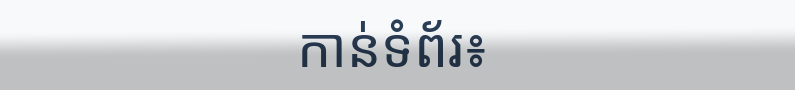កាន់ទំព័រ៖